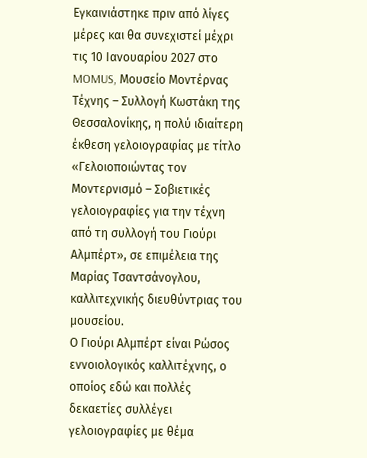Εγκαινιάστηκε πριν από λίγες μέρες και θα συνεχιστεί μέχρι τις 10 Ιανουαρίου 2027 στο MOMUS, Μουσείο Μοντέρνας Τέχνης – Συλλογή Κωστάκη της Θεσσαλονίκης, η πολύ ιδιαίτερη έκθεση γελοιογραφίας με τίτλο «Γελοιοποιώντας τον Μοντερνισμό – Σοβιετικές γελοιογραφίες για την τέχνη από τη συλλογή του Γιούρι Αλμπέρτ», σε επιμέλεια της Μαρίας Τσαντσάνογλου, καλλιτεχνικής διευθύντριας του μουσείου.
Ο Γιούρι Αλμπέρτ είναι Ρώσος εννοιολογικός καλλιτέχνης, ο οποίος εδώ και πολλές δεκαετίες συλλέγει γελοιογραφίες με θέμα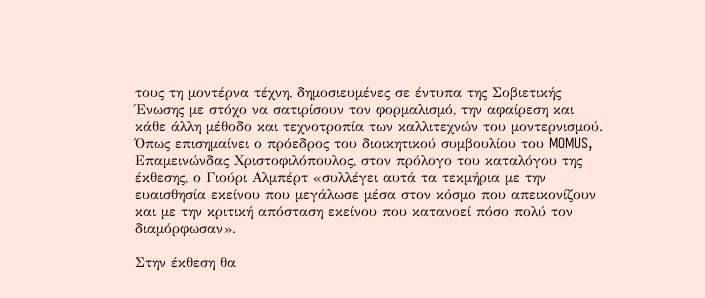τους τη μοντέρνα τέχνη, δημοσιευμένες σε έντυπα της Σοβιετικής Ένωσης με στόχο να σατιρίσουν τον φορμαλισμό, την αφαίρεση και κάθε άλλη μέθοδο και τεχνοτροπία των καλλιτεχνών του μοντερνισμού. Όπως επισημαίνει ο πρόεδρος του διοικητικού συμβουλίου του MOMUS, Επαμεινώνδας Χριστοφιλόπουλος, στον πρόλογο του καταλόγου της έκθεσης, ο Γιούρι Αλμπέρτ «συλλέγει αυτά τα τεκμήρια με την ευαισθησία εκείνου που μεγάλωσε μέσα στον κόσμο που απεικονίζουν και με την κριτική απόσταση εκείνου που κατανοεί πόσο πολύ τον διαμόρφωσαν».

Στην έκθεση θα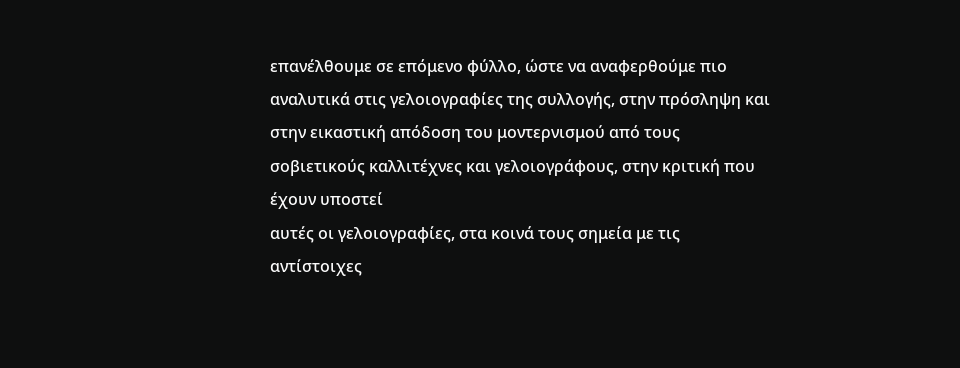επανέλθουμε σε επόμενο φύλλο, ώστε να αναφερθούμε πιο αναλυτικά στις γελοιογραφίες της συλλογής, στην πρόσληψη και στην εικαστική απόδοση του μοντερνισμού από τους σοβιετικούς καλλιτέχνες και γελοιογράφους, στην κριτική που έχουν υποστεί
αυτές οι γελοιογραφίες, στα κοινά τους σημεία με τις αντίστοιχες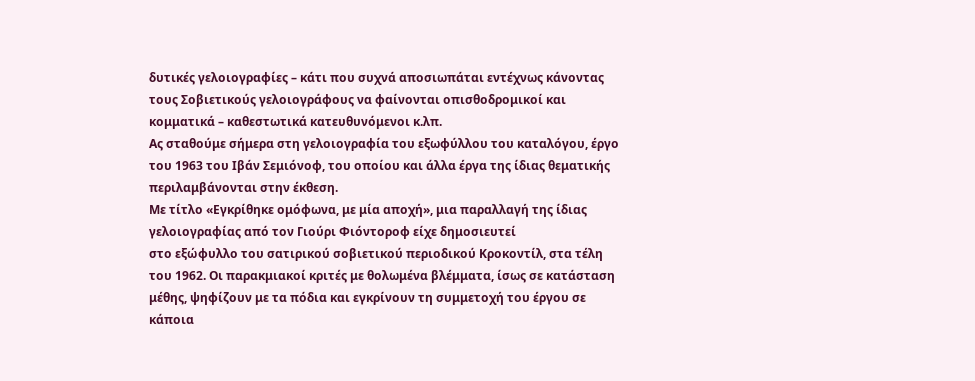δυτικές γελοιογραφίες – κάτι που συχνά αποσιωπάται εντέχνως κάνοντας τους Σοβιετικούς γελοιογράφους να φαίνονται οπισθοδρομικοί και κομματικά – καθεστωτικά κατευθυνόμενοι κ.λπ.
Ας σταθούμε σήμερα στη γελοιογραφία του εξωφύλλου του καταλόγου, έργο του 1963 του Ιβάν Σεμιόνοφ, του οποίου και άλλα έργα της ίδιας θεματικής περιλαμβάνονται στην έκθεση.
Με τίτλο «Εγκρίθηκε ομόφωνα, με μία αποχή», μια παραλλαγή της ίδιας γελοιογραφίας από τον Γιούρι Φιόντοροφ είχε δημοσιευτεί
στο εξώφυλλο του σατιρικού σοβιετικού περιοδικού Κροκοντίλ, στα τέλη του 1962. Οι παρακμιακοί κριτές με θολωμένα βλέμματα, ίσως σε κατάσταση μέθης, ψηφίζουν με τα πόδια και εγκρίνουν τη συμμετοχή του έργου σε κάποια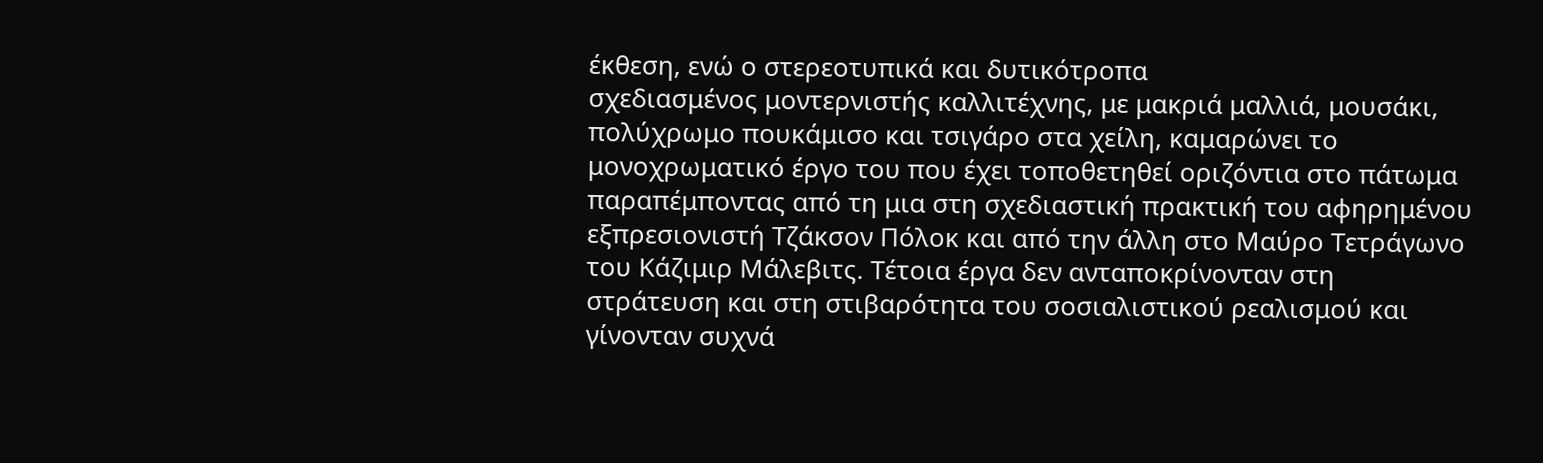έκθεση, ενώ ο στερεοτυπικά και δυτικότροπα
σχεδιασμένος μοντερνιστής καλλιτέχνης, με μακριά μαλλιά, μουσάκι, πολύχρωμο πουκάμισο και τσιγάρο στα χείλη, καμαρώνει το μονοχρωματικό έργο του που έχει τοποθετηθεί οριζόντια στο πάτωμα παραπέμποντας από τη μια στη σχεδιαστική πρακτική του αφηρημένου εξπρεσιονιστή Τζάκσον Πόλοκ και από την άλλη στο Μαύρο Τετράγωνο του Κάζιμιρ Μάλεβιτς. Τέτοια έργα δεν ανταποκρίνονταν στη στράτευση και στη στιβαρότητα του σοσιαλιστικού ρεαλισμού και γίνονταν συχνά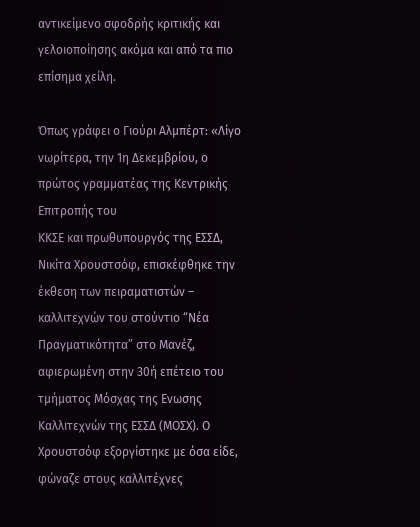αντικείμενο σφοδρής κριτικής και γελοιοποίησης ακόμα και από τα πιο επίσημα χείλη.

Όπως γράφει ο Γιούρι Αλμπέρτ: «Λίγο νωρίτερα, την 1η Δεκεμβρίου, ο πρώτος γραμματέας της Κεντρικής Επιτροπής του
ΚΚΣΕ και πρωθυπουργός της ΕΣΣΔ, Νικίτα Χρουστσόφ, επισκέφθηκε την έκθεση των πειραματιστών – καλλιτεχνών του στούντιο “Νέα Πραγματικότητα” στο Μανέζ, αφιερωμένη στην 30ή επέτειο του τμήματος Μόσχας της Ενωσης Καλλιτεχνών της ΕΣΣΔ (ΜΟΣΧ). Ο Χρουστσόφ εξοργίστηκε με όσα είδε, φώναζε στους καλλιτέχνες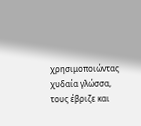χρησιμοποιώντας χυδαία γλώσσα, τους έβριζε και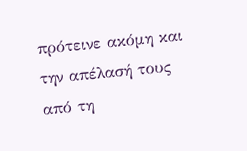πρότεινε ακόμη και την απέλασή τους από τη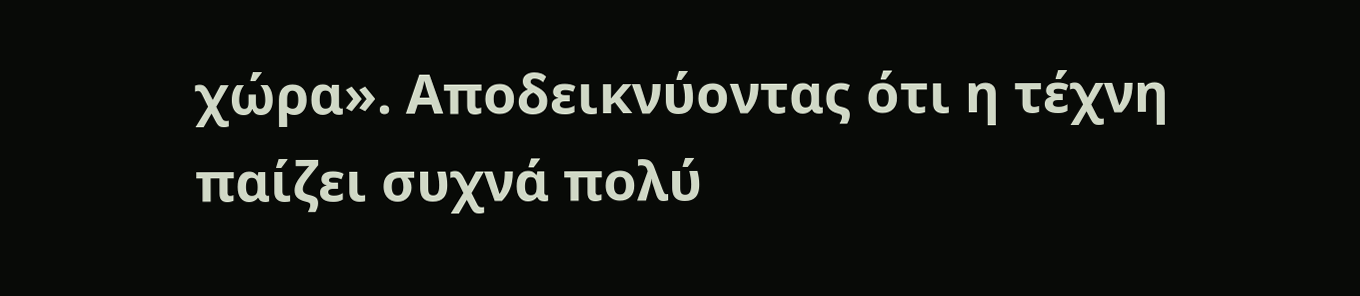χώρα». Αποδεικνύοντας ότι η τέχνη παίζει συχνά πολύ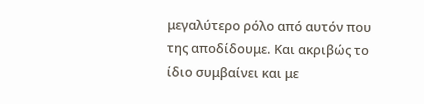μεγαλύτερο ρόλο από αυτόν που της αποδίδουμε. Και ακριβώς το ίδιο συμβαίνει και με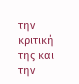την κριτική της και την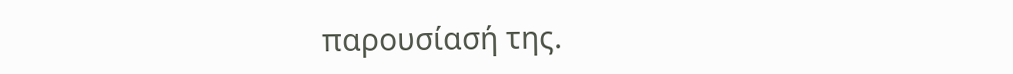παρουσίασή της.